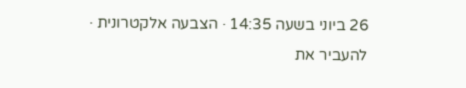26 ביוני בשעה 14:35 · הצבעה אלקטרונית · להעביר את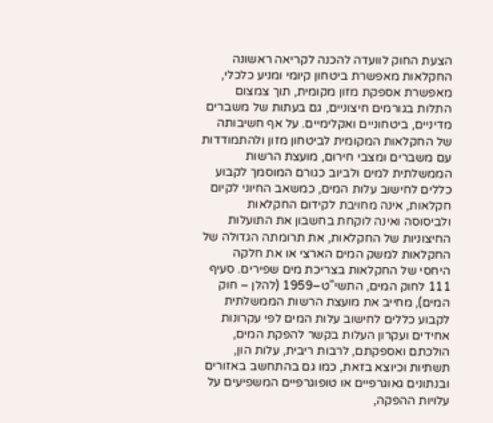הצעת החוק לוועדה להכנה לקריאה ראשונה
החקלאות מאפשרת ביטחון קיומי ומניע כלכלי, מאפשרת אספקת מזון מקומית, תוך צמצום התלות בגורמים חיצוניים, גם בעתות של משברים מדיניים, ביטחוניים ואקלימיים. על אף חשיבותה של החקלאות המקומית לביטחון מזון ולהתמודדות עם משברים ומצבי חירום, מועצת הרשות הממשלתית למים ולביוב כגורם המוסמך לקבוע כללים לחישוב עלות המים, כמשאב החיוני לקיום חקלאות, אינה מחויבת לקידום החקלאות ולביסוסה ואינה לוקחת בחשבון את התועלות החיצוניות של החקלאות, את תרומתה הגדולה של החקלאות למשק המים הארצי או את חלקה היחסי של החקלאות בצריכת מים שפירים. סעיף 111 לחוק המים, התשי"ט–1959 (להלן – חוק המים), מחייב את מועצת הרשות הממשלתית לקבוע כללים לחישוב עלות המים לפי עקרונות אחידים ועקרון העלות בקשר להפקת המים, הולכתם ואספקתם, לרבות ריבית, עלות הון, תשתיות וכיוצא בזאת, כמו גם בהתחשב באזורים ובנתונים גאוגרפיים או טופוגרפיים המשפיעים על עלויות ההפקה,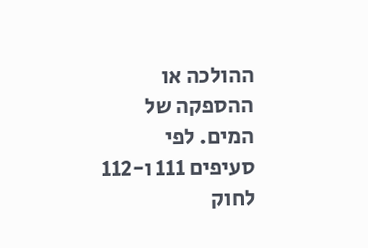ההולכה או ההספקה של המים. לפי סעיפים 111 ו-112 לחוק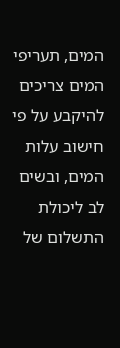המים, תעריפי המים צריכים להיקבע על פי חישוב עלות המים, ובשים לב ליכולת התשלום של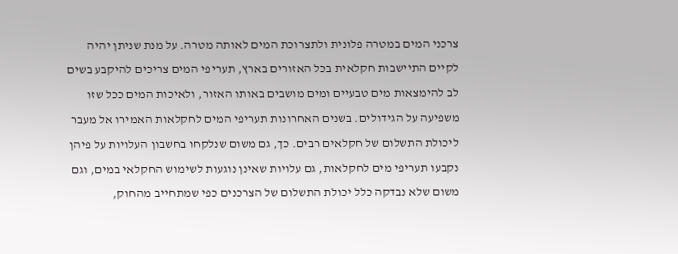צרכני המים במטרה פלונית ולתצרוכת המים לאותה מטרה. על מנת שניתן יהיה לקיים התיישבות חקלאית בכל האזורים בארץ, תעריפי המים צריכים להיקבע בשים לב להימצאות מים טבעיים ומים מושבים באותו האזור, ולאיכות המים ככל שזו משפיעה על הגידולים. בשנים האחרונות תעריפי המים לחקלאות האמירו אל מעבר ליכולת התשלום של חקלאים רבים. כך, גם משום שנלקחו בחשבון העלויות על פיהן נקבעו תעריפי מים לחקלאות, גם עלויות שאינן נוגעות לשימוש החקלאי במים, וגם משום שלא נבדקה כלל יכולת התשלום של הצרכנים כפי שמתחייב מהחוק,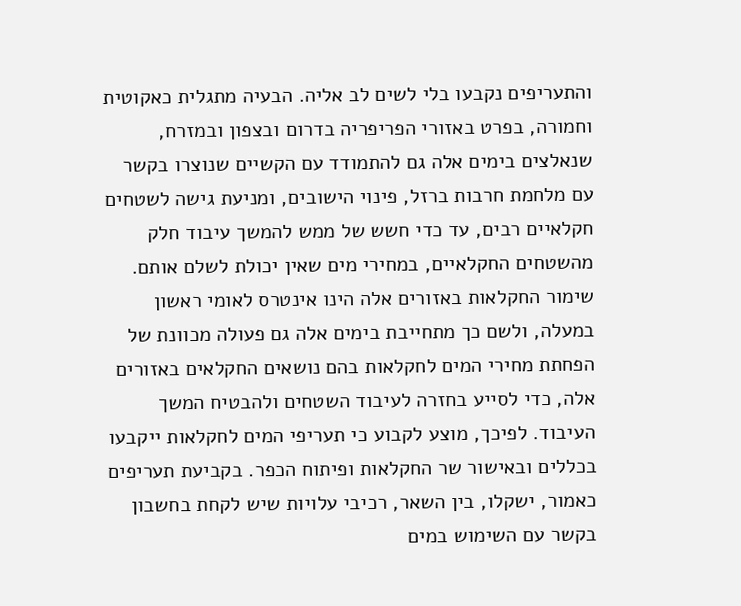והתעריפים נקבעו בלי לשים לב אליה. הבעיה מתגלית כאקוטית וחמורה, בפרט באזורי הפריפריה בדרום ובצפון ובמזרח, שנאלצים בימים אלה גם להתמודד עם הקשיים שנוצרו בקשר עם מלחמת חרבות ברזל, פינוי הישובים, ומניעת גישה לשטחים חקלאיים רבים, עד כדי חשש של ממש להמשך עיבוד חלק מהשטחים החקלאיים, במחירי מים שאין יכולת לשלם אותם. שימור החקלאות באזורים אלה הינו אינטרס לאומי ראשון במעלה, ולשם כך מתחייבת בימים אלה גם פעולה מכוונת של הפחתת מחירי המים לחקלאות בהם נושאים החקלאים באזורים אלה, כדי לסייע בחזרה לעיבוד השטחים ולהבטיח המשך העיבוד. לפיכך, מוצע לקבוע כי תעריפי המים לחקלאות ייקבעו בכללים ובאישור שר החקלאות ופיתוח הכפר. בקביעת תעריפים כאמור, ישקלו, בין השאר, רכיבי עלויות שיש לקחת בחשבון בקשר עם השימוש במים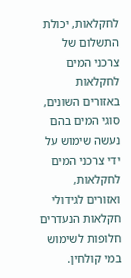לחקלאות, יכולת התשלום של צרכני המים לחקלאות באזורים השונים, סוגי המים בהם נעשה שימוש על ידי צרכני המים לחקלאות, ואזורים לגידולי חקלאות הנעדרים חלופות לשימוש במי קולחין.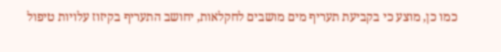כמו כן, מוצע כי בקביעת תעריף מים מושבים לחקלאות, יחושב התעריף בקיזוז עלויות טיפול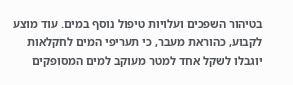בטיהור השפכים ועלויות טיפול נוסף במים. עוד מוצע לקבוע, כהוראת מעבר, כי תעריפי המים לחקלאות יוגבלו לשקל אחד למטר מעוקב למים המסופקים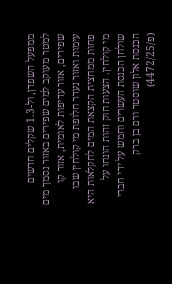ממפעל השפדן, ול-1.3 שקלים חדשים למטר מעוקב למים שפירים באזור נסמך מים שפירים, אזור עדיפות לאומית, אזור קו עימות ואזור נעדר חלופת מי קולחין שבו פחות ממחצית הקצאת המים לחקלאות היא מי קולחין. הצעות חוק זהות הונחו על שולחן הכנסת העשרים וחמש על ידי חברי הכנסת אלון שוסטר ורם בן ברק (פ/4472/25)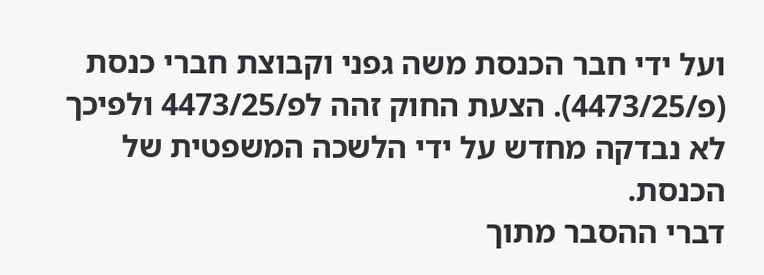ועל ידי חבר הכנסת משה גפני וקבוצת חברי כנסת (פ/4473/25). הצעת החוק זהה לפ/4473/25 ולפיכך לא נבדקה מחדש על ידי הלשכה המשפטית של הכנסת.
דברי ההסבר מתוך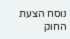נוסח הצעת החוק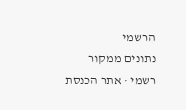הרשמי
נתונים ממקור רשמי · אתר הכנסת